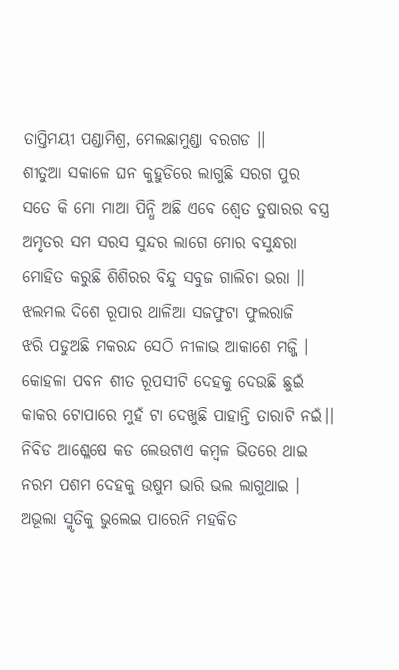ତାପ୍ତିମୟୀ ପଣ୍ଡାମିଶ୍ର, ମେଲଛାମୁଣ୍ଡା ବରଗଡ ।।
ଶୀତୁଆ ସକାଳେ ଘନ କୁହୁଡିରେ ଲାଗୁଛି ସରଗ ପୁର
ସତେ କି ମୋ ମାଆ ପିନ୍ଧି ଅଛି ଏବେ ଶ୍ବେତ ତୁଷାରର ବସ୍ତ୍ର
ଅମୃତର ସମ ସରସ ସୁନ୍ଦର ଲାଗେ ମୋର ବସୁନ୍ଧରା
ମୋହିତ କରୁଛି ଶିଶିରର ବିନ୍ଦୁ ସବୁଜ ଗାଲିଚା ଭରା ।।
ଝଲମଲ ଦିଶେ ରୂପାର ଥାଳିଆ ସଜଫୁଟା ଫୁଲରାଜି
ଝରି ପଡୁଅଛି ମକରନ୍ଦ ସେଠି ନୀଳାଭ ଆକାଶେ ମଜ୍ଜି ।
କୋହଳା ପବନ ଶୀତ ରୂପସୀଟି ଦେହକୁ ଦେଉଛି ଛୁଇଁ
କାକର ଟୋପାରେ ମୁହଁ ଟା ଦେଖୁଛି ପାହାନ୍ତି ତାରାଟି ନଇଁ।।
ନିବିଡ ଆଶ୍ଳେଷେ କଡ ଲେଉଟାଏ କମ୍ବଳ ଭିତରେ ଥାଇ
ନରମ ପଶମ ଦେହକୁ ଉଷୁମ ଭାରି ଭଲ ଲାଗୁଥାଇ ।
ଅଭୂଲା ସ୍ମୃତିକୁ ଭୁଲେଇ ପାରେନି ମହକିତ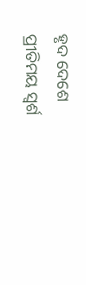ହୃଦ ଦେଶେ
ପ୍ରୀତିମୟ ସ୍ବର୍ଶ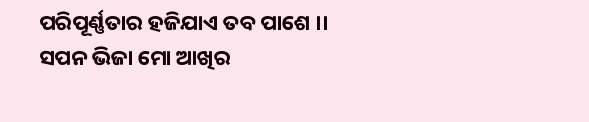ପରିପୂର୍ଣ୍ଣତାର ହଜିଯାଏ ତବ ପାଶେ ।।
ସପନ ଭିଜା ମୋ ଆଖିର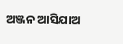ଅଞ୍ଜନ ଆସିଯାଅ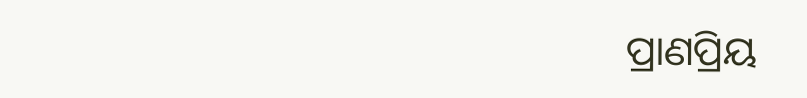ପ୍ରାଣପ୍ରିୟ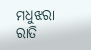ମଧୁଝରା ରାତି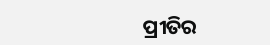ପ୍ରୀତିର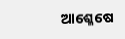ଆଶ୍ଳେଷେ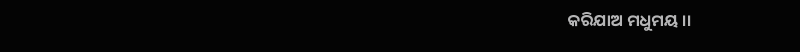କରିଯାଅ ମଧୁମୟ ।।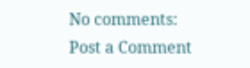No comments:
Post a Comment